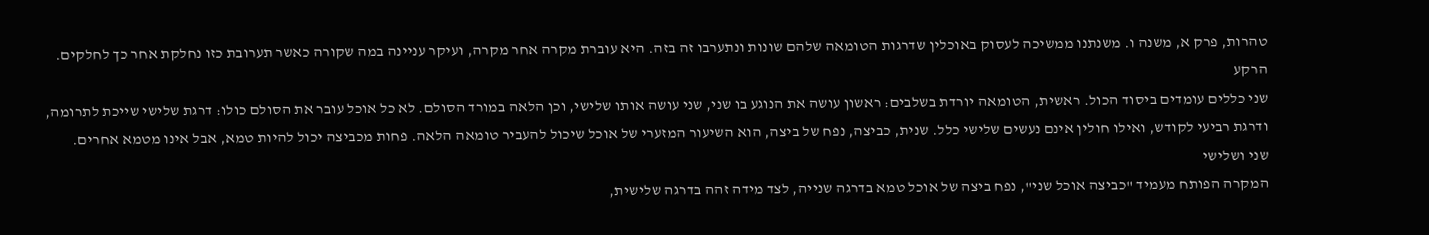טהרות, פרק א, משנה ו. משנתנו ממשיכה לעסוק באוכלין שדרגות הטומאה שלהם שונות ונתערבו זה בזה. היא עוברת מקרה אחר מקרה, ועיקר עניינה במה שקורה כאשר תערובת כזו נחלקת אחר כך לחלקים.
הרקע
שני כללים עומדים ביסוד הכול. ראשית, הטומאה יורדת בשלבים: ראשון עושה את הנוגע בו שני, שני עושה אותו שלישי, וכן הלאה במורד הסולם. לא כל אוכל עובר את הסולם כולו: דרגת שלישי שייכת לתרומה, ודרגת רביעי לקודש, ואילו חולין אינם נעשים שלישי כלל. שנית, כביצה, נפח של ביצה, הוא השיעור המזערי של אוכל שיכול להעביר טומאה הלאה. פחות מכביצה יכול להיות טמא, אבל אינו מטמא אחרים.
שני ושלישי
המקרה הפותח מעמיד "כביצה אוכל שני", נפח ביצה של אוכל טמא בדרגה שנייה, לצד מידה זהה בדרגה שלישית,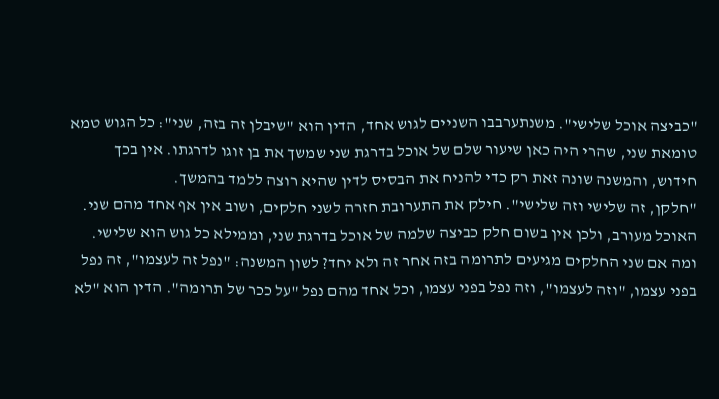"כביצה אוכל שלישי". משנתערבבו השניים לגוש אחד, הדין הוא "שיבלן זה בזה, שני": כל הגוש טמא טומאת שני, שהרי היה כאן שיעור שלם של אוכל בדרגת שני שמשך את בן זוגו לדרגתו. אין בכך חידוש, והמשנה שונה זאת רק כדי להניח את הבסיס לדין שהיא רוצה ללמד בהמשך.
"חלקן, זה שלישי וזה שלישי". חילק את התערובת חזרה לשני חלקים, ושוב אין אף אחד מהם שני. האוכל מעורב, ולכן אין בשום חלק כביצה שלמה של אוכל בדרגת שני, וממילא כל גוש הוא שלישי.
ומה אם שני החלקים מגיעים לתרומה בזה אחר זה ולא יחד? לשון המשנה: "נפל זה לעצמו", זה נפל בפני עצמו, "וזה לעצמו", וזה נפל בפני עצמו, וכל אחד מהם נפל "על ככר של תרומה". הדין הוא "לא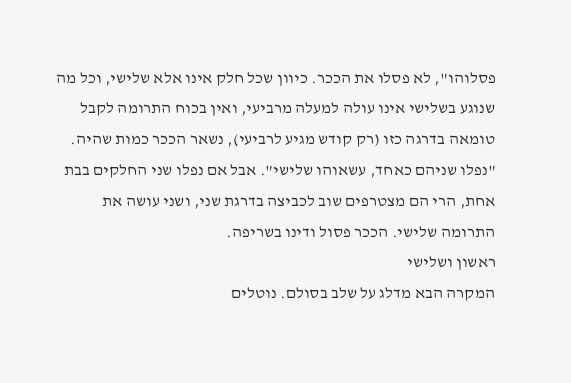פסלוהו", לא פסלו את הככר. כיוון שכל חלק אינו אלא שלישי, וכל מה שנוגע בשלישי אינו עולה למעלה מרביעי, ואין בכוח התרומה לקבל טומאה בדרגה כזו (רק קודש מגיע לרביעי), נשאר הככר כמות שהיה.
"נפלו שניהם כאחד, עשאוהו שלישי". אבל אם נפלו שני החלקים בבת אחת, הרי הם מצטרפים שוב לכביצה בדרגת שני, ושני עושה את התרומה שלישי. הככר פסול ודינו בשריפה.
ראשון ושלישי
המקרה הבא מדלג על שלב בסולם. נוטלים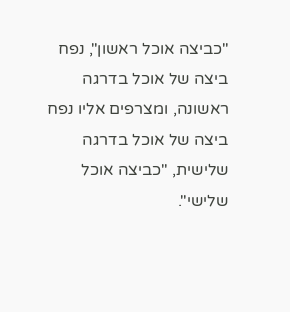"כביצה אוכל ראשון", נפח ביצה של אוכל בדרגה ראשונה, ומצרפים אליו נפח ביצה של אוכל בדרגה שלישית, "כביצה אוכל שלישי".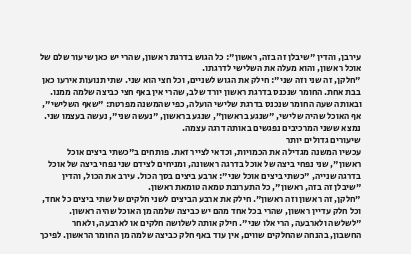עירבן, והדין "שיבלן זה בזה, ראשון": כל הגוש בדרגת ראשון, שהרי יש כאן שיעור שלם של אוכל ראשון, והוא מעלה את השלישי לדרגתו.
"חלקן, זה שני וזה שני": חילק את הגוש לשניים, וכל חצי הוא שני. שתי תנועות אירעו כאן בבת אחת. החומר שנכנס בדרגת ראשון יורד שלב, שהרי אין באף חצי כביצה שלמה ממנו. ובאותה שעה החומר שנכנס בדרגת שלישי הועלה, כפי שהמשנה מפרטת: "שאף השלישי", אף האוכל שהיה שלישי, "שנגע בראשון", שנגע בראשון, "נעשה שני", נעשה בעצמו שני. נמצא ששני המרכיבים נפגשים באותה דרגה עצמה.
שיעורים גדולים יותר
עכשיו המשנה מגדילה את הכמויות, וכדאי לצייר זאת. פותחים ב"כשתי ביצים אוכל ראשון", שני נפחי ביצה של אוכל בדרגה ראשונה, ומניחים לצידם שני נפחי ביצה של אוכל בדרגה שנייה, "כשתי ביצים אוכל שני": ארבע ביצים בסך הכול. עירב את הכול, והדין "שיבלן זה בזה, ראשון", כל התערובת טמאה טומאת ראשון.
"חלקן, זה ראשון וזה ראשון". חילק את ארבע הביצים לשני חלקים של שתי ביצים כל אחד, וכל חלק עדיין ראשון, שהרי בכל אחד מהם יש כביצה שלמה מן האוכל שהיה ראשון.
"לשלשה ולארבעה, הרי אלו שני". חילק אותה לשלושה חלקים או לארבעה, ולאחר החשבון, בהנחה שהחלקים שווים, אין עוד באף חלק כביצה שלמה מן החומר הראשון. לפיכך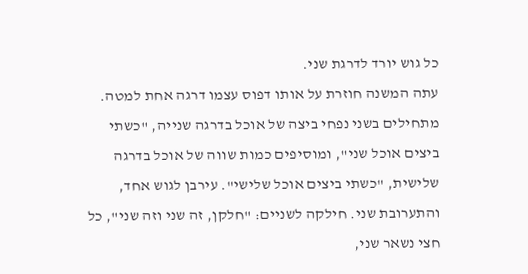כל גוש יורד לדרגת שני.
עתה המשנה חוזרת על אותו דפוס עצמו דרגה אחת למטה. מתחילים בשני נפחי ביצה של אוכל בדרגה שנייה, "כשתי ביצים אוכל שני", ומוסיפים כמות שווה של אוכל בדרגה שלישית, "כשתי ביצים אוכל שלישי". עירבן לגוש אחד, והתערובת שני. חילקה לשניים: "חלקן, זה שני וזה שני", כל חצי נשאר שני,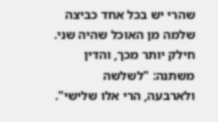שהרי יש בכל אחד כביצה שלמה מן האוכל שהיה שני. חילק יותר מכך, והדין משתנה: "לשלשה ולארבעה, הרי אלו שלישי".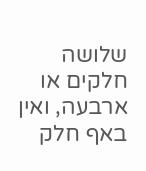שלושה חלקים או ארבעה, ואין באף חלק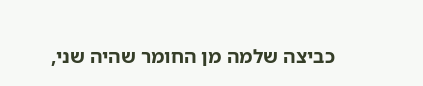כביצה שלמה מן החומר שהיה שני,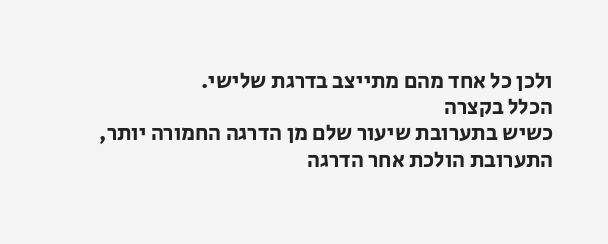ולכן כל אחד מהם מתייצב בדרגת שלישי.
הכלל בקצרה
כשיש בתערובת שיעור שלם מן הדרגה החמורה יותר, התערובת הולכת אחר הדרגה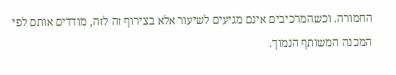החמורה. וכשהמרכיבים אינם מגיעים לשיעור אלא בצירוף זה לזה, מודדים אותם לפי המכנה המשותף הנמוך.